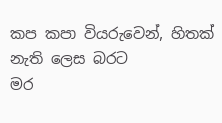කප කපා වියරුවෙන්, හිතක් නැති ලෙස බරට
මර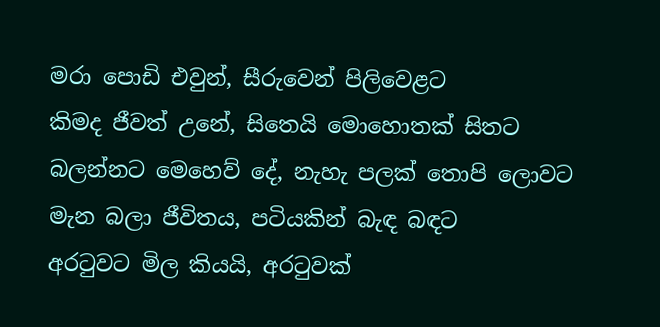මරා පොඩි එවුන්, සීරුවෙන් පිලිවෙළට
කිමද ජීවත් උනේ, සිතෙයි මොහොතක් සිතට
බලන්නට මෙහෙව් දේ, නැහැ පලක් තොපි ලොවට
මැන බලා ජීවිතය, පටියකින් බැඳ බඳට
අරටුවට මිල කියයි, අරටුවක්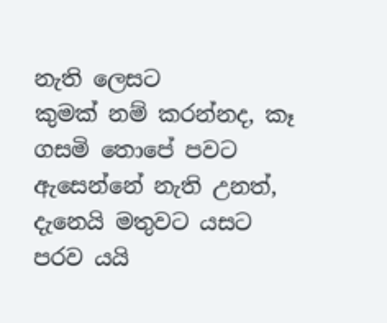නැති ලෙසට
කුමක් නම් කරන්නද, කෑ ගසමි තොපේ පවට
ඇසෙන්නේ නැති උනත්, දැනෙයි මතුවට යසට
පරව යයි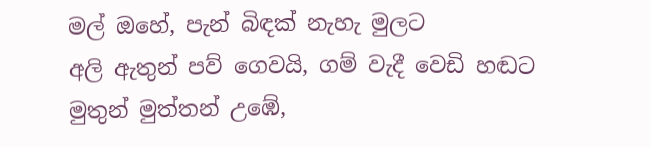මල් ඔහේ, පැන් බිඳක් නැහැ මුලට
අලි ඇතුන් පව් ගෙවයි, ගම් වැදී වෙඩි හඬට
මුතුන් මුත්තන් උඹේ,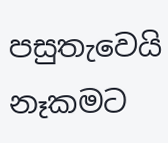පසුතැවෙයි නෑකමට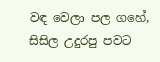වඳ වෙලා පල ගහේ, සිසිල උදුරපු පවට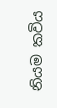නියම කවිය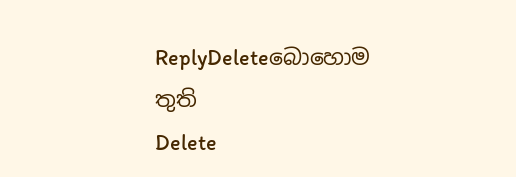ReplyDeleteබොහොම තුති
Delete